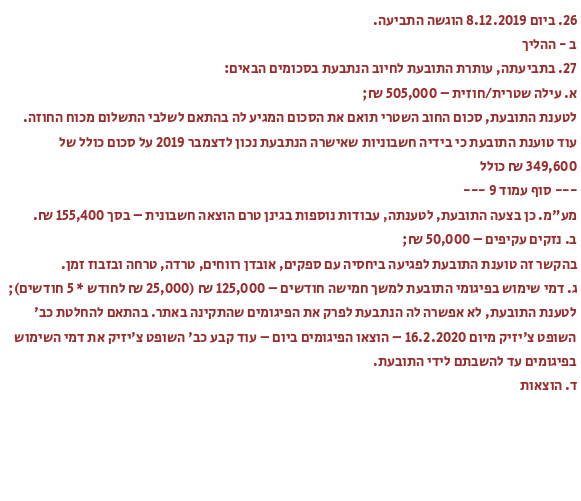26. ביום 8.12.2019 הוגשה התביעה.
ב - ההליך
27. בתביעתה, עותרת התובעת לחיוב הנתבעת בסכומים הבאים:
א. עילה שטרית/חוזית – 505,000 ₪;
לטענת התובעת, סכום החוב השטרי תואם את הסכום המגיע לה בהתאם לשלבי התשלום מכוח החוזה. עוד טוענת התובעת כי בידיה חשבוניות שאישרה הנתבעת נכון לדצמבר 2019 על סכום כולל של 349,600 ₪ כולל
--- סוף עמוד 9 ---
מע"מ. כן בצעה התובעת, לטענתה, עבודות נוספות בגינן טרם הוצאה חשבונית – בסך 155,400 ₪.
ב. נזקים עקיפים – 50,000 ₪;
בהקשר זה טוענת התובעת לפגיעה ביחסיה עם ספקים, אובדן רווחים, טרדה, טרחה ובזבוז זמן.
ג. דמי שימוש בפיגומי התובעת למשך חמישה חודשים – 125,000 ₪ (25,000 ₪ לחודש * 5 חודשים);
לטענת התובעת, לא אפשרה לה הנתבעת לפרק את הפיגומים שהתקינה באתר. בהתאם להחלטת כב' השופט צ'יזיק מיום 16.2.2020 – הוצאו הפיגומים ביום – עוד קבע כב' השופט צ'יזיק את דמי השימוש בפיגומים עד להשבתם לידי התובעת.
ד. הוצאות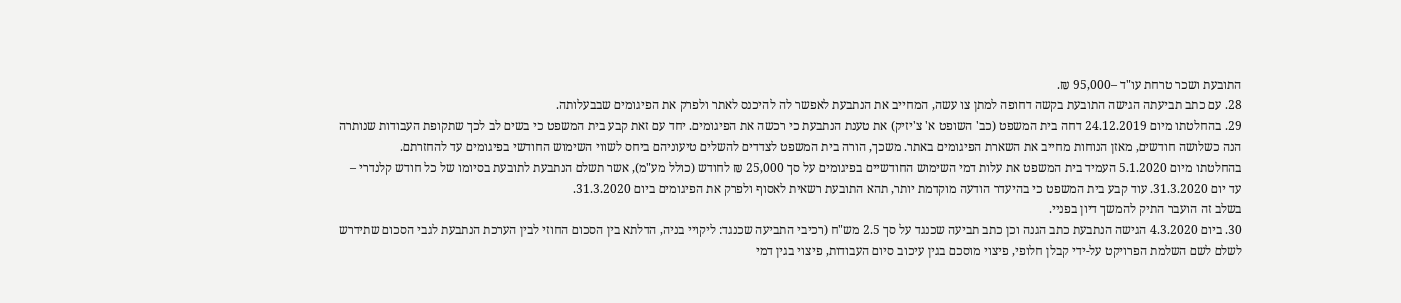התובעת ושכר טרחת עו"ד –95,000 ₪.
28. עם כתב תביעתה הגישה התובעת בקשה דחופה למתן צו עשה, המחייב את הנתבעת לאפשר לה להיכנס לאתר ולפרק את הפיגומים שבבעלותה.
29. בהחלטתו מיום 24.12.2019 דחה בית המשפט (כב' השופט א' צ'יזיק) את טענת הנתבעת כי רכשה את הפיגומים. יחד עם זאת קבע בית המשפט כי בשים לב לכך שתקופת העבודות שנותרה הנה כשלושה חודשים, מאזן הנוחות מחייב את השארת הפיגומים באתר. משכך, הורה בית המשפט לצדדים להשלים טיעוניהם ביחס לשווי השימוש החודשי בפיגומים עד להחזרתם.
בהחלטתו מיום 5.1.2020 העמיד בית המשפט את עלות דמי השימוש החודשיים בפיגומים על סך 25,000 ₪ לחודש (כולל מע"מ), אשר תשלם הנתבעת לתובעת בסיומו של כל חודש קלנדרי – עד יום 31.3.2020. עוד קבע בית המשפט כי בהיעדר הודעה מוקדמת יותר, תהא התובעת רשאית לאסוף ולפרק את הפיגומים ביום 31.3.2020.
בשלב זה הועבר התיק להמשך דיון בפניי.
30. ביום 4.3.2020 הגישה הנתבעת כתב הגנה וכן כתב תביעה שכנגד על סך 2.5 מש"ח (רכיבי התביעה שכנגד: ליקויי בניה, הדלתא בין הסכום החוזי לבין הערכת הנתבעת לגבי הסכום שתידרש לשלם לשם השלמת הפרויקט על-ידי קבלן חלופי, פיצוי מוסכם בגין עיכוב סיום העבודות, פיצוי בגין דמי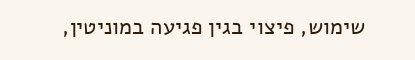שימוש, פיצוי בגין פגיעה במוניטין,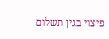פיצוי בגין תשלום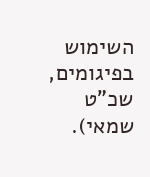השימוש בפיגומים, שכ"ט שמאי).